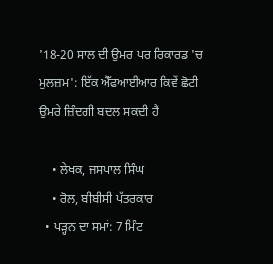'18-20 ਸਾਲ ਦੀ ਉਮਰ ਪਰ ਰਿਕਾਰਡ 'ਚ ਮੁਲਜ਼ਮ': ਇੱਕ ਐੱਫਆਈਆਰ ਕਿਵੇਂ ਛੋਟੀ ਉਮਰੇ ਜ਼ਿੰਦਗੀ ਬਦਲ ਸਕਦੀ ਹੈ

    • ਲੇਖਕ, ਜਸਪਾਲ ਸਿੰਘ
    • ਰੋਲ, ਬੀਬੀਸੀ ਪੱਤਰਕਾਰ
  • ਪੜ੍ਹਨ ਦਾ ਸਮਾਂ: 7 ਮਿੰਟ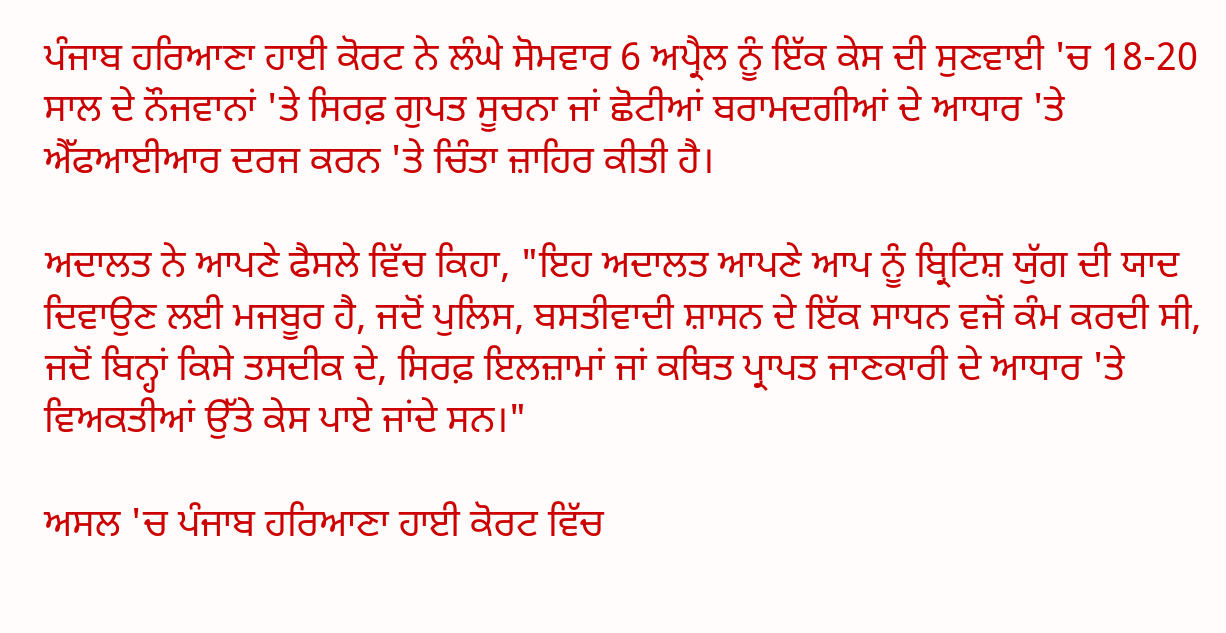ਪੰਜਾਬ ਹਰਿਆਣਾ ਹਾਈ ਕੋਰਟ ਨੇ ਲੰਘੇ ਸੋਮਵਾਰ 6 ਅਪ੍ਰੈਲ ਨੂੰ ਇੱਕ ਕੇਸ ਦੀ ਸੁਣਵਾਈ 'ਚ 18-20 ਸਾਲ ਦੇ ਨੌਜਵਾਨਾਂ 'ਤੇ ਸਿਰਫ਼ ਗੁਪਤ ਸੂਚਨਾ ਜਾਂ ਛੋਟੀਆਂ ਬਰਾਮਦਗੀਆਂ ਦੇ ਆਧਾਰ 'ਤੇ ਐੱਫਆਈਆਰ ਦਰਜ ਕਰਨ 'ਤੇ ਚਿੰਤਾ ਜ਼ਾਹਿਰ ਕੀਤੀ ਹੈ।

ਅਦਾਲਤ ਨੇ ਆਪਣੇ ਫੈਸਲੇ ਵਿੱਚ ਕਿਹਾ, "ਇਹ ਅਦਾਲਤ ਆਪਣੇ ਆਪ ਨੂੰ ਬ੍ਰਿਟਿਸ਼ ਯੁੱਗ ਦੀ ਯਾਦ ਦਿਵਾਉਣ ਲਈ ਮਜਬੂਰ ਹੈ, ਜਦੋਂ ਪੁਲਿਸ, ਬਸਤੀਵਾਦੀ ਸ਼ਾਸਨ ਦੇ ਇੱਕ ਸਾਧਨ ਵਜੋਂ ਕੰਮ ਕਰਦੀ ਸੀ, ਜਦੋਂ ਬਿਨ੍ਹਾਂ ਕਿਸੇ ਤਸਦੀਕ ਦੇ, ਸਿਰਫ਼ ਇਲਜ਼ਾਮਾਂ ਜਾਂ ਕਥਿਤ ਪ੍ਰਾਪਤ ਜਾਣਕਾਰੀ ਦੇ ਆਧਾਰ 'ਤੇ ਵਿਅਕਤੀਆਂ ਉੱਤੇ ਕੇਸ ਪਾਏ ਜਾਂਦੇ ਸਨ।"

ਅਸਲ 'ਚ ਪੰਜਾਬ ਹਰਿਆਣਾ ਹਾਈ ਕੋਰਟ ਵਿੱਚ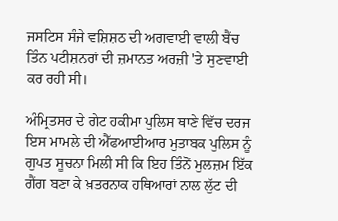ਜਸਟਿਸ ਸੰਜੇ ਵਸ਼ਿਸ਼ਠ ਦੀ ਅਗਵਾਈ ਵਾਲੀ ਬੈਂਚ ਤਿੰਨ ਪਟੀਸ਼ਨਰਾਂ ਦੀ ਜ਼ਮਾਨਤ ਅਰਜ਼ੀ 'ਤੇ ਸੁਣਵਾਈ ਕਰ ਰਹੀ ਸੀ।

ਅੰਮ੍ਰਿਤਸਰ ਦੇ ਗੇਟ ਹਕੀਮਾ ਪੁਲਿਸ ਥਾਣੇ ਵਿੱਚ ਦਰਜ ਇਸ ਮਾਮਲੇ ਦੀ ਐੱਫਆਈਆਰ ਮੁਤਾਬਕ ਪੁਲਿਸ ਨੂੰ ਗੁਪਤ ਸੂਚਨਾ ਮਿਲੀ ਸੀ ਕਿ ਇਹ ਤਿੰਨੋਂ ਮੁਲਜ਼ਮ ਇੱਕ ਗੈਂਗ ਬਣਾ ਕੇ ਖ਼ਤਰਨਾਕ ਹਥਿਆਰਾਂ ਨਾਲ ਲੁੱਟ ਦੀ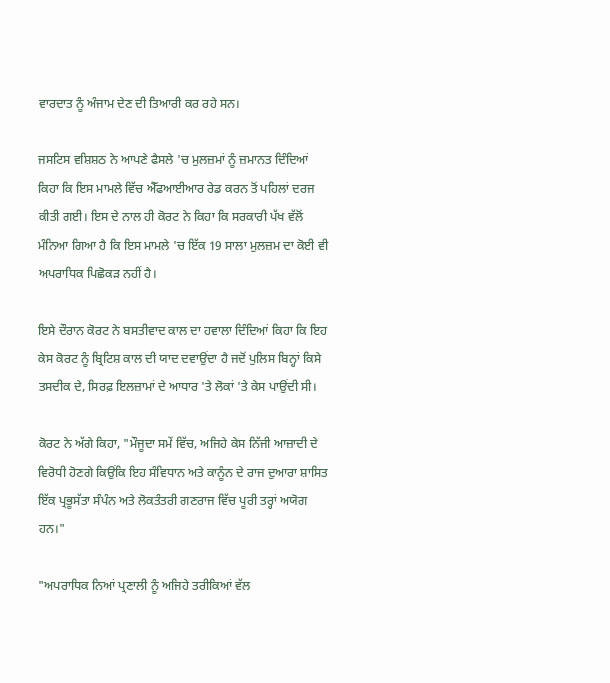ਵਾਰਦਾਤ ਨੂੰ ਅੰਜਾਮ ਦੇਣ ਦੀ ਤਿਆਰੀ ਕਰ ਰਹੇ ਸਨ।

ਜਸਟਿਸ ਵਸ਼ਿਸ਼ਠ ਨੇ ਆਪਣੇ ਫੈਸਲੇ 'ਚ ਮੁਲਜ਼ਮਾਂ ਨੂੰ ਜ਼ਮਾਨਤ ਦਿੰਦਿਆਂ ਕਿਹਾ ਕਿ ਇਸ ਮਾਮਲੇ ਵਿੱਚ ਐੱਫਆਈਆਰ ਰੇਡ ਕਰਨ ਤੋਂ ਪਹਿਲਾਂ ਦਰਜ ਕੀਤੀ ਗਈ। ਇਸ ਦੇ ਨਾਲ ਹੀ ਕੋਰਟ ਨੇ ਕਿਹਾ ਕਿ ਸਰਕਾਰੀ ਪੱਖ ਵੱਲੋਂ ਮੰਨਿਆ ਗਿਆ ਹੈ ਕਿ ਇਸ ਮਾਮਲੇ 'ਚ ਇੱਕ 19 ਸਾਲਾ ਮੁਲਜ਼ਮ ਦਾ ਕੋਈ ਵੀ ਅਪਰਾਧਿਕ ਪਿਛੋਕੜ ਨਹੀਂ ਹੈ।

ਇਸੇ ਦੌਰਾਨ ਕੋਰਟ ਨੇ ਬਸਤੀਵਾਦ ਕਾਲ ਦਾ ਹਵਾਲਾ ਦਿੰਦਿਆਂ ਕਿਹਾ ਕਿ ਇਹ ਕੇਸ ਕੋਰਟ ਨੂੰ ਬ੍ਰਿਟਿਸ਼ ਕਾਲ ਦੀ ਯਾਦ ਦਵਾਉਂਦਾ ਹੈ ਜਦੋਂ ਪੁਲਿਸ ਬਿਨ੍ਹਾਂ ਕਿਸੇ ਤਸਦੀਕ ਦੇ, ਸਿਰਫ਼ ਇਲਜ਼ਾਮਾਂ ਦੇ ਆਧਾਰ 'ਤੇ ਲੋਕਾਂ 'ਤੇ ਕੇਸ ਪਾਉਂਦੀ ਸੀ।

ਕੋਰਟ ਨੇ ਅੱਗੇ ਕਿਹਾ, "ਮੌਜੂਦਾ ਸਮੇਂ ਵਿੱਚ, ਅਜਿਹੇ ਕੇਸ ਨਿੱਜੀ ਆਜ਼ਾਦੀ ਦੇ ਵਿਰੋਧੀ ਹੋਣਗੇ ਕਿਉਂਕਿ ਇਹ ਸੰਵਿਧਾਨ ਅਤੇ ਕਾਨੂੰਨ ਦੇ ਰਾਜ ਦੁਆਰਾ ਸ਼ਾਸਿਤ ਇੱਕ ਪ੍ਰਭੂਸੱਤਾ ਸੰਪੰਨ ਅਤੇ ਲੋਕਤੰਤਰੀ ਗਣਰਾਜ ਵਿੱਚ ਪੂਰੀ ਤਰ੍ਹਾਂ ਅਯੋਗ ਹਨ।"

"ਅਪਰਾਧਿਕ ਨਿਆਂ ਪ੍ਰਣਾਲੀ ਨੂੰ ਅਜਿਹੇ ਤਰੀਕਿਆਂ ਵੱਲ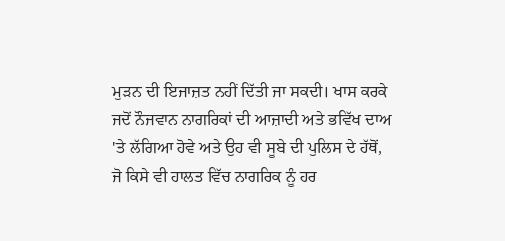ਮੁੜਨ ਦੀ ਇਜਾਜ਼ਤ ਨਹੀਂ ਦਿੱਤੀ ਜਾ ਸਕਦੀ। ਖਾਸ ਕਰਕੇ ਜਦੋਂ ਨੌਜਵਾਨ ਨਾਗਰਿਕਾਂ ਦੀ ਆਜ਼ਾਦੀ ਅਤੇ ਭਵਿੱਖ ਦਾਅ 'ਤੇ ਲੱਗਿਆ ਹੋਵੇ ਅਤੇ ਉਹ ਵੀ ਸੂਬੇ ਦੀ ਪੁਲਿਸ ਦੇ ਹੱਥੋਂ, ਜੋ ਕਿਸੇ ਵੀ ਹਾਲਤ ਵਿੱਚ ਨਾਗਰਿਕ ਨੂੰ ਹਰ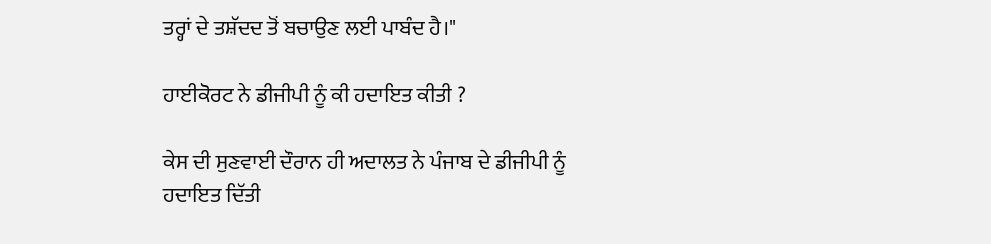ਤਰ੍ਹਾਂ ਦੇ ਤਸ਼ੱਦਦ ਤੋਂ ਬਚਾਉਣ ਲਈ ਪਾਬੰਦ ਹੈ।"

ਹਾਈਕੋਰਟ ਨੇ ਡੀਜੀਪੀ ਨੂੰ ਕੀ ਹਦਾਇਤ ਕੀਤੀ ?

ਕੇਸ ਦੀ ਸੁਣਵਾਈ ਦੌਰਾਨ ਹੀ ਅਦਾਲਤ ਨੇ ਪੰਜਾਬ ਦੇ ਡੀਜੀਪੀ ਨੂੰ ਹਦਾਇਤ ਦਿੱਤੀ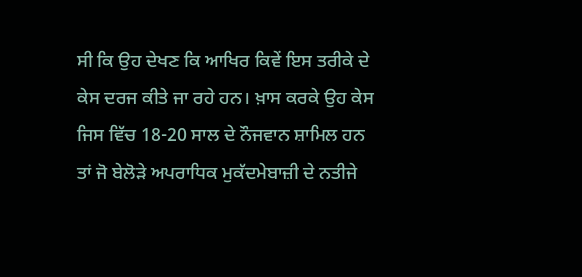ਸੀ ਕਿ ਉਹ ਦੇਖਣ ਕਿ ਆਖਿਰ ਕਿਵੇਂ ਇਸ ਤਰੀਕੇ ਦੇ ਕੇਸ ਦਰਜ ਕੀਤੇ ਜਾ ਰਹੇ ਹਨ। ਖ਼ਾਸ ਕਰਕੇ ਉਹ ਕੇਸ ਜਿਸ ਵਿੱਚ 18-20 ਸਾਲ ਦੇ ਨੌਜਵਾਨ ਸ਼ਾਮਿਲ ਹਨ ਤਾਂ ਜੋ ਬੇਲੋੜੇ ਅਪਰਾਧਿਕ ਮੁਕੱਦਮੇਬਾਜ਼ੀ ਦੇ ਨਤੀਜੇ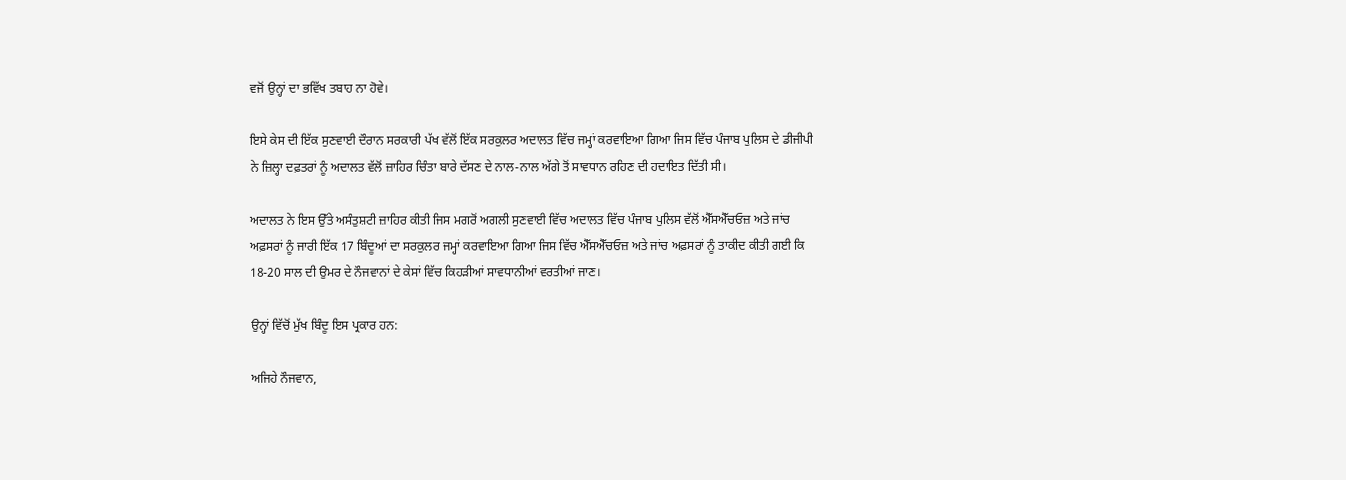ਵਜੋਂ ਉਨ੍ਹਾਂ ਦਾ ਭਵਿੱਖ ਤਬਾਹ ਨਾ ਹੋਵੇ।

ਇਸੇ ਕੇਸ ਦੀ ਇੱਕ ਸੁਣਵਾਈ ਦੌਰਾਨ ਸਰਕਾਰੀ ਪੱਖ ਵੱਲੋਂ ਇੱਕ ਸਰਕੁਲਰ ਅਦਾਲਤ ਵਿੱਚ ਜਮ੍ਹਾਂ ਕਰਵਾਇਆ ਗਿਆ ਜਿਸ ਵਿੱਚ ਪੰਜਾਬ ਪੁਲਿਸ ਦੇ ਡੀਜੀਪੀ ਨੇ ਜ਼ਿਲ੍ਹਾ ਦਫ਼ਤਰਾਂ ਨੂੰ ਅਦਾਲਤ ਵੱਲੋਂ ਜ਼ਾਹਿਰ ਚਿੰਤਾ ਬਾਰੇ ਦੱਸਣ ਦੇ ਨਾਲ-ਨਾਲ ਅੱਗੇ ਤੋਂ ਸਾਵਧਾਨ ਰਹਿਣ ਦੀ ਹਦਾਇਤ ਦਿੱਤੀ ਸੀ।

ਅਦਾਲਤ ਨੇ ਇਸ ਉੱਤੇ ਅਸੰਤੁਸ਼ਟੀ ਜ਼ਾਹਿਰ ਕੀਤੀ ਜਿਸ ਮਗਰੋਂ ਅਗਲੀ ਸੁਣਵਾਈ ਵਿੱਚ ਅਦਾਲਤ ਵਿੱਚ ਪੰਜਾਬ ਪੁਲਿਸ ਵੱਲੋਂ ਐੱਸਐੱਚਓਜ਼ ਅਤੇ ਜਾਂਚ ਅਫ਼ਸਰਾਂ ਨੂੰ ਜਾਰੀ ਇੱਕ 17 ਬਿੰਦੂਆਂ ਦਾ ਸਰਕੁਲਰ ਜਮ੍ਹਾਂ ਕਰਵਾਇਆ ਗਿਆ ਜਿਸ ਵਿੱਚ ਐੱਸਐੱਚਓਜ਼ ਅਤੇ ਜਾਂਚ ਅਫ਼ਸਰਾਂ ਨੂੰ ਤਾਕੀਦ ਕੀਤੀ ਗਈ ਕਿ 18-20 ਸਾਲ ਦੀ ਉਮਰ ਦੇ ਨੌਜਵਾਨਾਂ ਦੇ ਕੇਸਾਂ ਵਿੱਚ ਕਿਹੜੀਆਂ ਸਾਵਧਾਨੀਆਂ ਵਰਤੀਆਂ ਜਾਣ।

ਉਨ੍ਹਾਂ ਵਿੱਚੋਂ ਮੁੱਖ ਬਿੰਦੂ ਇਸ ਪ੍ਰਕਾਰ ਹਨ:

ਅਜਿਹੇ ਨੌਜਵਾਨ,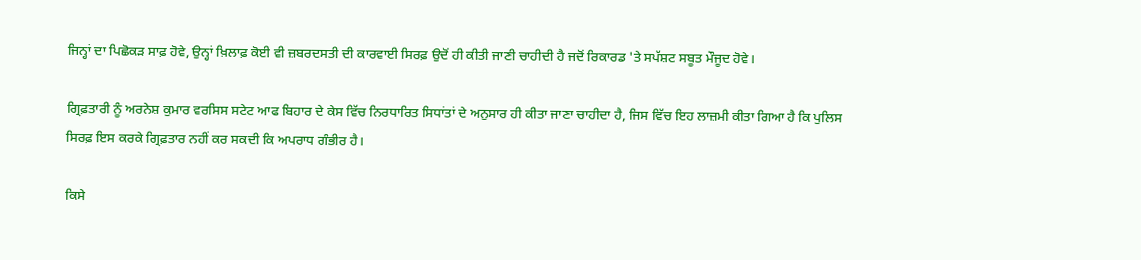ਜਿਨ੍ਹਾਂ ਦਾ ਪਿਛੋਕੜ ਸਾਫ਼ ਹੋਵੇ, ਉਨ੍ਹਾਂ ਖ਼ਿਲਾਫ਼ ਕੋਈ ਵੀ ਜ਼ਬਰਦਸਤੀ ਦੀ ਕਾਰਵਾਈ ਸਿਰਫ਼ ਉਦੋਂ ਹੀ ਕੀਤੀ ਜਾਣੀ ਚਾਹੀਦੀ ਹੈ ਜਦੋਂ ਰਿਕਾਰਡ 'ਤੇ ਸਪੱਸ਼ਟ ਸਬੂਤ ਮੌਜੂਦ ਹੋਵੇ।

ਗ੍ਰਿਫ਼ਤਾਰੀ ਨੂੰ ਅਰਨੇਸ਼ ਕੁਮਾਰ ਵਰਸਿਸ ਸਟੇਟ ਆਫ ਬਿਹਾਰ ਦੇ ਕੇਸ ਵਿੱਚ ਨਿਰਧਾਰਿਤ ਸਿਧਾਂਤਾਂ ਦੇ ਅਨੁਸਾਰ ਹੀ ਕੀਤਾ ਜਾਣਾ ਚਾਹੀਦਾ ਹੈ, ਜਿਸ ਵਿੱਚ ਇਹ ਲਾਜ਼ਮੀ ਕੀਤਾ ਗਿਆ ਹੈ ਕਿ ਪੁਲਿਸ ਸਿਰਫ਼ ਇਸ ਕਰਕੇ ਗ੍ਰਿਫ਼ਤਾਰ ਨਹੀਂ ਕਰ ਸਕਦੀ ਕਿ ਅਪਰਾਧ ਗੰਭੀਰ ਹੈ।

ਕਿਸੇ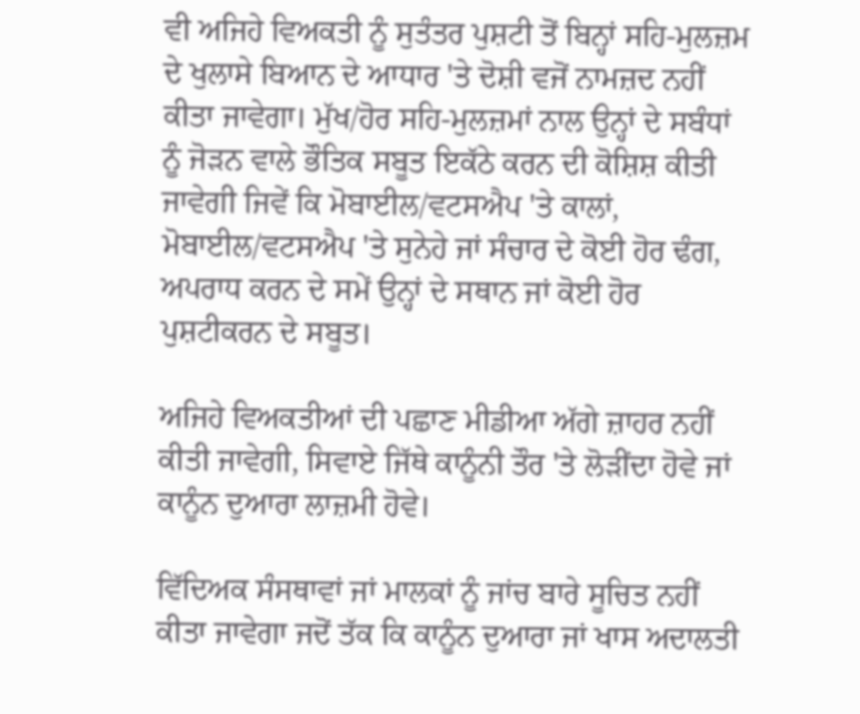ਵੀ ਅਜਿਹੇ ਵਿਅਕਤੀ ਨੂੰ ਸੁਤੰਤਰ ਪੁਸ਼ਟੀ ਤੋਂ ਬਿਨ੍ਹਾਂ ਸਹਿ-ਮੁਲਜ਼ਮ ਦੇ ਖੁਲਾਸੇ ਬਿਆਨ ਦੇ ਆਧਾਰ 'ਤੇ ਦੋਸ਼ੀ ਵਜੋਂ ਨਾਮਜ਼ਦ ਨਹੀਂ ਕੀਤਾ ਜਾਵੇਗਾ। ਮੁੱਖ/ਹੋਰ ਸਹਿ-ਮੁਲਜ਼ਮਾਂ ਨਾਲ ਉਨ੍ਹਾਂ ਦੇ ਸਬੰਧਾਂ ਨੂੰ ਜੋੜਨ ਵਾਲੇ ਭੌਤਿਕ ਸਬੂਤ ਇਕੱਠੇ ਕਰਨ ਦੀ ਕੋਸ਼ਿਸ਼ ਕੀਤੀ ਜਾਵੇਗੀ ਜਿਵੇਂ ਕਿ ਮੋਬਾਈਲ/ਵਟਸਐਪ 'ਤੇ ਕਾਲਾਂ, ਮੋਬਾਈਲ/ਵਟਸਐਪ 'ਤੇ ਸੁਨੇਹੇ ਜਾਂ ਸੰਚਾਰ ਦੇ ਕੋਈ ਹੋਰ ਢੰਗ, ਅਪਰਾਧ ਕਰਨ ਦੇ ਸਮੇਂ ਉਨ੍ਹਾਂ ਦੇ ਸਥਾਨ ਜਾਂ ਕੋਈ ਹੋਰ ਪੁਸ਼ਟੀਕਰਨ ਦੇ ਸਬੂਤ।

ਅਜਿਹੇ ਵਿਅਕਤੀਆਂ ਦੀ ਪਛਾਣ ਮੀਡੀਆ ਅੱਗੇ ਜ਼ਾਹਰ ਨਹੀਂ ਕੀਤੀ ਜਾਵੇਗੀ, ਸਿਵਾਏ ਜਿੱਥੇ ਕਾਨੂੰਨੀ ਤੌਰ 'ਤੇ ਲੋੜੀਂਦਾ ਹੋਵੇ ਜਾਂ ਕਾਨੂੰਨ ਦੁਆਰਾ ਲਾਜ਼ਮੀ ਹੋਵੇ।

ਵਿੱਦਿਅਕ ਸੰਸਥਾਵਾਂ ਜਾਂ ਮਾਲਕਾਂ ਨੂੰ ਜਾਂਚ ਬਾਰੇ ਸੂਚਿਤ ਨਹੀਂ ਕੀਤਾ ਜਾਵੇਗਾ ਜਦੋਂ ਤੱਕ ਕਿ ਕਾਨੂੰਨ ਦੁਆਰਾ ਜਾਂ ਖਾਸ ਅਦਾਲਤੀ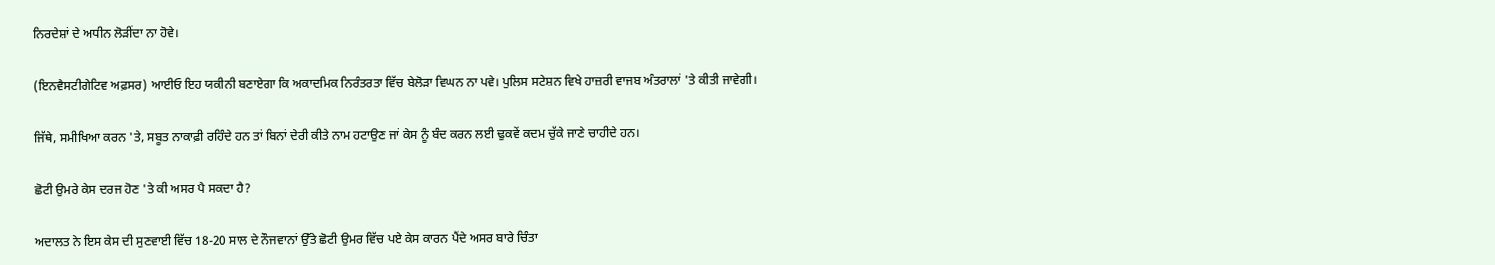ਨਿਰਦੇਸ਼ਾਂ ਦੇ ਅਧੀਨ ਲੋੜੀਂਦਾ ਨਾ ਹੋਵੇ।

(ਇਨਵੈਸਟੀਗੇਟਿਵ ਅਫ਼ਸਰ) ਆਈਓ ਇਹ ਯਕੀਨੀ ਬਣਾਏਗਾ ਕਿ ਅਕਾਦਮਿਕ ਨਿਰੰਤਰਤਾ ਵਿੱਚ ਬੇਲੋੜਾ ਵਿਘਨ ਨਾ ਪਵੇ। ਪੁਲਿਸ ਸਟੇਸ਼ਨ ਵਿਖੇ ਹਾਜ਼ਰੀ ਵਾਜਬ ਅੰਤਰਾਲਾਂ 'ਤੇ ਕੀਤੀ ਜਾਵੇਗੀ।

ਜਿੱਥੇ, ਸਮੀਖਿਆ ਕਰਨ 'ਤੇ, ਸਬੂਤ ਨਾਕਾਫ਼ੀ ਰਹਿੰਦੇ ਹਨ ਤਾਂ ਬਿਨਾਂ ਦੇਰੀ ਕੀਤੇ ਨਾਮ ਹਟਾਉਣ ਜਾਂ ਕੇਸ ਨੂੰ ਬੰਦ ਕਰਨ ਲਈ ਢੁਕਵੇਂ ਕਦਮ ਚੁੱਕੇ ਜਾਣੇ ਚਾਹੀਦੇ ਹਨ।

ਛੋਟੀ ਉਮਰੇ ਕੇਸ ਦਰਜ ਹੋਣ 'ਤੇ ਕੀ ਅਸਰ ਪੈ ਸਕਦਾ ਹੈ?

ਅਦਾਲਤ ਨੇ ਇਸ ਕੇਸ ਦੀ ਸੁਣਵਾਈ ਵਿੱਚ 18-20 ਸਾਲ ਦੇ ਨੌਜਵਾਨਾਂ ਉੱਤੇ ਛੋਟੀ ਉਮਰ ਵਿੱਚ ਪਏ ਕੇਸ ਕਾਰਨ ਪੈਂਦੇ ਅਸਰ ਬਾਰੇ ਚਿੰਤਾ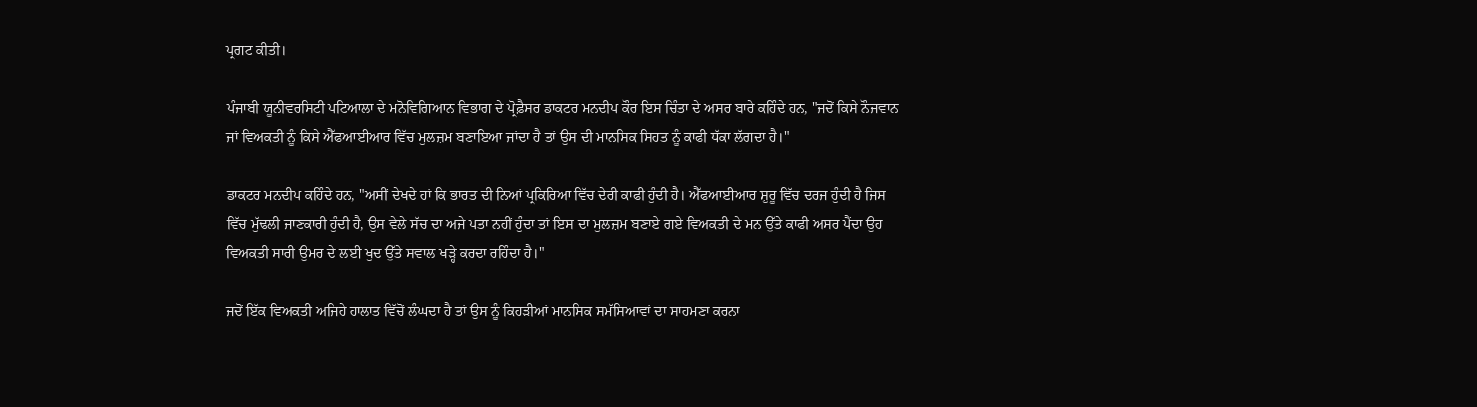ਪ੍ਰਗਟ ਕੀਤੀ।

ਪੰਜਾਬੀ ਯੂਨੀਵਰਸਿਟੀ ਪਟਿਆਲਾ ਦੇ ਮਨੋਵਿਗਿਆਨ ਵਿਭਾਗ ਦੇ ਪ੍ਰੋਫ਼ੈਸਰ ਡਾਕਟਰ ਮਨਦੀਪ ਕੌਰ ਇਸ ਚਿੰਤਾ ਦੇ ਅਸਰ ਬਾਰੇ ਕਹਿੰਦੇ ਹਨ, "ਜਦੋਂ ਕਿਸੇ ਨੌਜਵਾਨ ਜਾਂ ਵਿਅਕਤੀ ਨੂੰ ਕਿਸੇ ਐੱਫਆਈਆਰ ਵਿੱਚ ਮੁਲਜ਼ਮ ਬਣਾਇਆ ਜਾਂਦਾ ਹੈ ਤਾਂ ਉਸ ਦੀ ਮਾਨਸਿਕ ਸਿਹਤ ਨੂੰ ਕਾਫੀ ਧੱਕਾ ਲੱਗਦਾ ਹੈ।"

ਡਾਕਟਰ ਮਨਦੀਪ ਕਹਿੰਦੇ ਹਨ, "ਅਸੀਂ ਦੇਖਦੇ ਹਾਂ ਕਿ ਭਾਰਤ ਦੀ ਨਿਆਂ ਪ੍ਰਕਿਰਿਆ ਵਿੱਚ ਦੇਰੀ ਕਾਫੀ ਹੁੰਦੀ ਹੈ। ਐੱਫਆਈਆਰ ਸ਼ੁਰੂ ਵਿੱਚ ਦਰਜ ਹੁੰਦੀ ਹੈ ਜਿਸ ਵਿੱਚ ਮੁੱਢਲੀ ਜਾਣਕਾਰੀ ਹੁੰਦੀ ਹੈ, ਉਸ ਵੇਲੇ ਸੱਚ ਦਾ ਅਜੇ ਪਤਾ ਨਹੀਂ ਹੁੰਦਾ ਤਾਂ ਇਸ ਦਾ ਮੁਲਜ਼ਮ ਬਣਾਏ ਗਏ ਵਿਅਕਤੀ ਦੇ ਮਨ ਉੱਤੇ ਕਾਫੀ ਅਸਰ ਪੈਂਦਾ ਉਹ ਵਿਅਕਤੀ ਸਾਰੀ ਉਮਰ ਦੇ ਲਈ ਖੁਦ ਉੱਤੇ ਸਵਾਲ ਖੜ੍ਹੇ ਕਰਦਾ ਰਹਿੰਦਾ ਹੈ।"

ਜਦੋਂ ਇੱਕ ਵਿਅਕਤੀ ਅਜਿਹੇ ਹਾਲਾਤ ਵਿੱਚੋਂ ਲੰਘਦਾ ਹੈ ਤਾਂ ਉਸ ਨੂੰ ਕਿਹੜੀਆਂ ਮਾਨਸਿਕ ਸਮੱਸਿਆਵਾਂ ਦਾ ਸਾਹਮਣਾ ਕਰਨਾ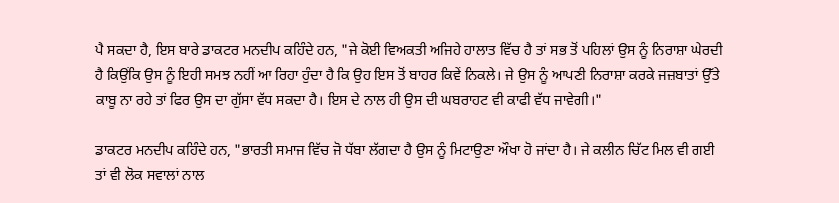ਪੈ ਸਕਦਾ ਹੈ, ਇਸ ਬਾਰੇ ਡਾਕਟਰ ਮਨਦੀਪ ਕਹਿੰਦੇ ਹਨ, "ਜੇ ਕੋਈ ਵਿਅਕਤੀ ਅਜਿਹੇ ਹਾਲਾਤ ਵਿੱਚ ਹੈ ਤਾਂ ਸਭ ਤੋਂ ਪਹਿਲਾਂ ਉਸ ਨੂੰ ਨਿਰਾਸ਼ਾ ਘੇਰਦੀ ਹੈ ਕਿਉਂਕਿ ਉਸ ਨੂੰ ਇਹੀ ਸਮਝ ਨਹੀਂ ਆ ਰਿਹਾ ਹੁੰਦਾ ਹੈ ਕਿ ਉਹ ਇਸ ਤੋਂ ਬਾਹਰ ਕਿਵੇਂ ਨਿਕਲੇ। ਜੇ ਉਸ ਨੂੰ ਆਪਣੀ ਨਿਰਾਸ਼ਾ ਕਰਕੇ ਜਜ਼ਬਾਤਾਂ ਉੱਤੇ ਕਾਬੂ ਨਾ ਰਹੇ ਤਾਂ ਫਿਰ ਉਸ ਦਾ ਗੁੱਸਾ ਵੱਧ ਸਕਦਾ ਹੈ। ਇਸ ਦੇ ਨਾਲ ਹੀ ਉਸ ਦੀ ਘਬਰਾਹਟ ਵੀ ਕਾਫੀ ਵੱਧ ਜਾਵੇਗੀ।"

ਡਾਕਟਰ ਮਨਦੀਪ ਕਹਿੰਦੇ ਹਨ, "ਭਾਰਤੀ ਸਮਾਜ ਵਿੱਚ ਜੋ ਧੱਬਾ ਲੱਗਦਾ ਹੈ ਉਸ ਨੂੰ ਮਿਟਾਉਣਾ ਔਖਾ ਹੋ ਜਾਂਦਾ ਹੈ। ਜੇ ਕਲੀਨ ਚਿੱਟ ਮਿਲ ਵੀ ਗਈ ਤਾਂ ਵੀ ਲੋਕ ਸਵਾਲਾਂ ਨਾਲ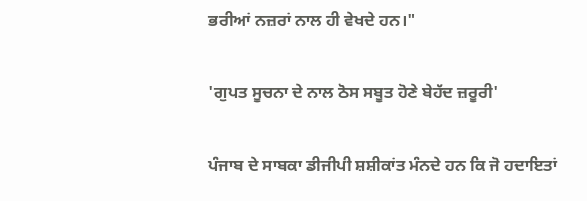ਭਰੀਆਂ ਨਜ਼ਰਾਂ ਨਾਲ ਹੀ ਵੇਖਦੇ ਹਨ।"

'ਗੁਪਤ ਸੂਚਨਾ ਦੇ ਨਾਲ ਠੋਸ ਸਬੂਤ ਹੋਣੇ ਬੇਹੱਦ ਜ਼ਰੂਰੀ'

ਪੰਜਾਬ ਦੇ ਸਾਬਕਾ ਡੀਜੀਪੀ ਸ਼ਸ਼ੀਕਾਂਤ ਮੰਨਦੇ ਹਨ ਕਿ ਜੋ ਹਦਾਇਤਾਂ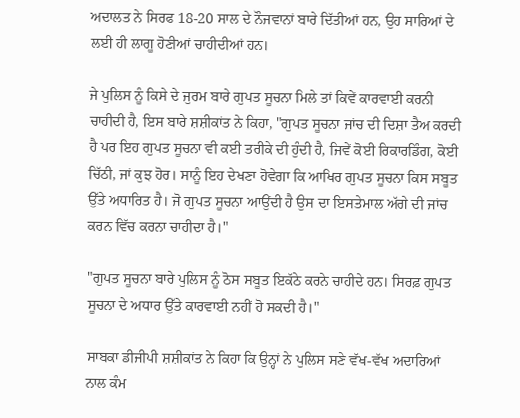ਅਦਾਲਤ ਨੇ ਸਿਰਫ 18-20 ਸਾਲ ਦੇ ਨੌਜਵਾਨਾਂ ਬਾਰੇ ਦਿੱਤੀਆਂ ਹਨ, ਉਹ ਸਾਰਿਆਂ ਦੇ ਲਈ ਹੀ ਲਾਗੂ ਹੋਣੀਆਂ ਚਾਹੀਦੀਆਂ ਹਨ।

ਜੇ ਪੁਲਿਸ ਨੂੰ ਕਿਸੇ ਦੇ ਜੁਰਮ ਬਾਰੇ ਗੁਪਤ ਸੂਚਨਾ ਮਿਲੇ ਤਾਂ ਕਿਵੇਂ ਕਾਰਵਾਈ ਕਰਨੀ ਚਾਹੀਦੀ ਹੈ, ਇਸ ਬਾਰੇ ਸ਼ਸ਼ੀਕਾਂਤ ਨੇ ਕਿਹਾ, "ਗੁਪਤ ਸੂਚਨਾ ਜਾਂਚ ਦੀ ਦਿਸ਼ਾ ਤੈਅ ਕਰਦੀ ਹੈ ਪਰ ਇਹ ਗੁਪਤ ਸੂਚਨਾ ਵੀ ਕਈ ਤਰੀਕੇ ਦੀ ਹੁੰਦੀ ਹੈ, ਜਿਵੇਂ ਕੋਈ ਰਿਕਾਰਡਿੰਗ, ਕੋਈ ਚਿੱਠੀ, ਜਾਂ ਕੁਝ ਹੋਰ। ਸਾਨੂੰ ਇਹ ਦੇਖਣਾ ਹੋਵੇਗਾ ਕਿ ਆਖਿਰ ਗੁਪਤ ਸੂਚਨਾ ਕਿਸ ਸਬੂਤ ਉੱਤੇ ਅਧਾਰਿਤ ਹੈ। ਜੋ ਗੁਪਤ ਸੂਚਨਾ ਆਉਂਦੀ ਹੈ ਉਸ ਦਾ ਇਸਤੇਮਾਲ ਅੱਗੇ ਦੀ ਜਾਂਚ ਕਰਨ ਵਿੱਚ ਕਰਨਾ ਚਾਹੀਦਾ ਹੈ।"

"ਗੁਪਤ ਸੂਚਨਾ ਬਾਰੇ ਪੁਲਿਸ ਨੂੰ ਠੋਸ ਸਬੂਤ ਇਕੱਠੇ ਕਰਨੇ ਚਾਹੀਦੇ ਹਨ। ਸਿਰਫ਼ ਗੁਪਤ ਸੂਚਨਾ ਦੇ ਅਧਾਰ ਉੱਤੇ ਕਾਰਵਾਈ ਨਹੀਂ ਹੋ ਸਕਦੀ ਹੈ।"

ਸਾਬਕਾ ਡੀਜੀਪੀ ਸ਼ਸ਼ੀਕਾਂਤ ਨੇ ਕਿਹਾ ਕਿ ਉਨ੍ਹਾਂ ਨੇ ਪੁਲਿਸ ਸਣੇ ਵੱਖ-ਵੱਖ ਅਦਾਰਿਆਂ ਨਾਲ ਕੰਮ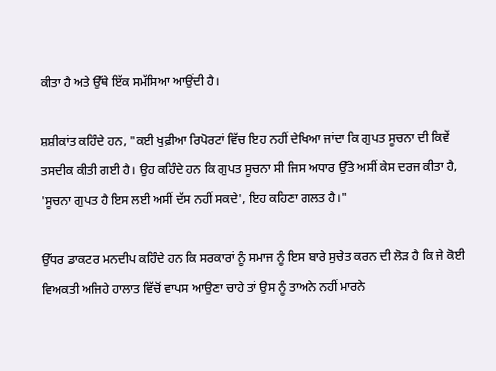ਕੀਤਾ ਹੈ ਅਤੇ ਉੱਥੇ ਇੱਕ ਸਮੱਸਿਆ ਆਉਂਦੀ ਹੈ।

ਸ਼ਸ਼ੀਕਾਂਤ ਕਹਿੰਦੇ ਹਨ, "ਕਈ ਖੁਫ਼ੀਆ ਰਿਪੋਰਟਾਂ ਵਿੱਚ ਇਹ ਨਹੀਂ ਦੇਖਿਆ ਜਾਂਦਾ ਕਿ ਗੁਪਤ ਸੂਚਨਾ ਦੀ ਕਿਵੇਂ ਤਸਦੀਕ ਕੀਤੀ ਗਈ ਹੈ। ਉਹ ਕਹਿੰਦੇ ਹਨ ਕਿ ਗੁਪਤ ਸੂਚਨਾ ਸੀ ਜਿਸ ਅਧਾਰ ਉੱਤੇ ਅਸੀਂ ਕੇਸ ਦਰਜ ਕੀਤਾ ਹੈ, 'ਸੂਚਨਾ ਗੁਪਤ ਹੈ ਇਸ ਲਈ ਅਸੀਂ ਦੱਸ ਨਹੀਂ ਸਕਦੇ', ਇਹ ਕਹਿਣਾ ਗਲਤ ਹੈ।"

ਉੱਧਰ ਡਾਕਟਰ ਮਨਦੀਪ ਕਹਿੰਦੇ ਹਨ ਕਿ ਸਰਕਾਰਾਂ ਨੂੰ ਸਮਾਜ ਨੂੰ ਇਸ ਬਾਰੇ ਸੁਚੇਤ ਕਰਨ ਦੀ ਲੋੜ ਹੈ ਕਿ ਜੇ ਕੋਈ ਵਿਅਕਤੀ ਅਜਿਹੇ ਹਾਲਾਤ ਵਿੱਚੋਂ ਵਾਪਸ ਆਉਣਾ ਚਾਹੇ ਤਾਂ ਉਸ ਨੂੰ ਤਾਅਨੇ ਨਹੀਂ ਮਾਰਨੇ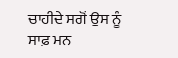ਚਾਹੀਦੇ ਸਗੋਂ ਉਸ ਨੂੰ ਸਾਫ਼ ਮਨ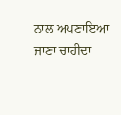ਨਾਲ ਅਪਣਾਇਆ ਜਾਣਾ ਚਾਹੀਦਾ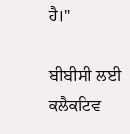ਹੈ।"

ਬੀਬੀਸੀ ਲਈ ਕਲੈਕਟਿਵ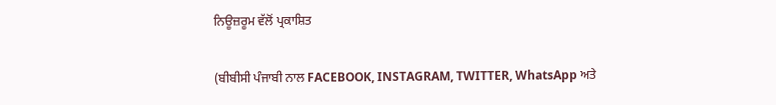ਨਿਊਜ਼ਰੂਮ ਵੱਲੋਂ ਪ੍ਰਕਾਸ਼ਿਤ

(ਬੀਬੀਸੀ ਪੰਜਾਬੀ ਨਾਲ FACEBOOK, INSTAGRAM, TWITTER, WhatsApp ਅਤੇ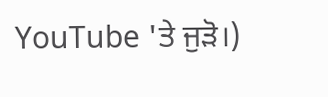YouTube 'ਤੇ ਜੁੜੋ।)